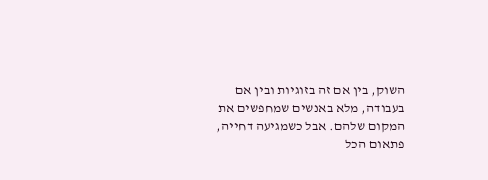השוק, בין אם זה בזוגיות ובין אם בעבודה, מלא באנשים שמחפשים את המקום שלהם. אבל כשמגיעה דחייה, פתאום הכל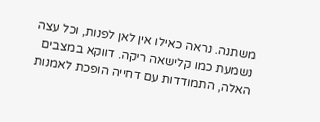משתנה. נראה כאילו אין לאן לפנות, וכל עצה נשמעת כמו קלישאה ריקה. דווקא במצבים האלה, התמודדות עם דחייה הופכת לאמנות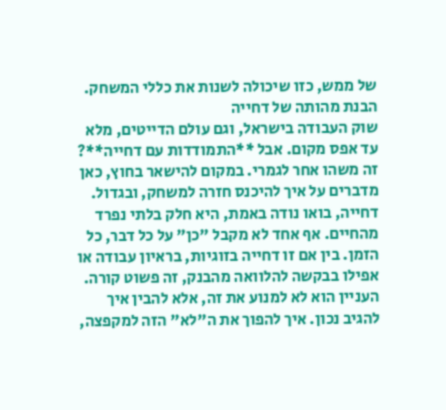של ממש, כזו שיכולה לשנות את כללי המשחק.
הבנת מהותה של דחייה
שוק העבודה בישראל, וגם עולם הדייטים, מלא עד אפס מקום. אבל **התמודדות עם דחייה**? זה משהו אחר לגמרי. במקום להישאר בחוץ, כאן מדברים על איך להיכנס חזרה למשחק, ובגדול.
דחייה, בואו נודה באמת, היא חלק בלתי נפרד מהחיים. אף אחד לא מקבל "כן" על כל דבר, כל הזמן. בין אם זו דחייה בזוגיות, בראיון עבודה או אפילו בבקשה להלוואה מהבנק, זה פשוט קורה. העניין הוא לא למנוע את זה, אלא להבין איך להגיב נכון. איך להפוך את ה"לא" הזה למקפצה,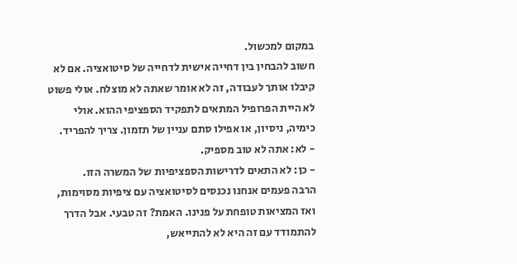במקום למכשול.
חשוב להבחין בין דחייה אישית לדחייה של סיטואציה. אם לא קיבלו אותך לעבודה, זה לא אומר שאתה לא מוצלח. אולי פשוט לא היית הפרופיל המתאים לתפקיד הספציפי ההוא. אולי כימיה, ניסיון, או אפילו סתם עניין של תזמון. צריך להפריד.
- לא: אתה לא טוב מספיק.
- כן: לא התאים לדרישות הספציפיות של המשרה הזו.
הרבה פעמים אנחנו נכנסים לסיטואציה עם ציפיות מסוימות, ואז המציאות טופחת על פנינו. האמת? זה טבעי. אבל הדרך להתמודד עם זה היא לא להתייאש,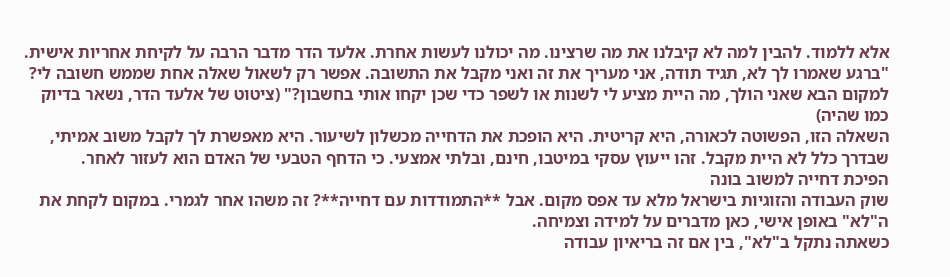אלא ללמוד. להבין למה לא קיבלנו את מה שרצינו. מה יכולנו לעשות אחרת. אלעד הדר מדבר הרבה על לקיחת אחריות אישית.
"ברגע שאמרו לך לא, תגיד תודה, אני מעריך את זה ואני מקבל את התשובה. אפשר רק לשאול שאלה אחת שממש חשובה לי? למקום הבא שאני הולך, מה היית מציע לי לשנות או לשפר כדי שכן יקחו אותי בחשבון?" (ציטוט של אלעד הדר, נשאר בדיוק כמו שהיה)
השאלה הזו, הפשוטה לכאורה, היא קריטית. היא הופכת את הדחייה מכשלון לשיעור. היא מאפשרת לך לקבל משוב אמיתי, שבדרך כלל לא היית מקבל. זהו ייעוץ עסקי במיטבו, חינם, ובלתי אמצעי. כי הדחף הטבעי של האדם הוא לעזור לאחר.
הפיכת דחייה למשוב בונה
שוק העבודה והזוגיות בישראל מלא עד אפס מקום. אבל **התמודדות עם דחייה**? זה משהו אחר לגמרי. במקום לקחת את ה"לא" באופן אישי, כאן מדברים על למידה וצמיחה.
כשאתה נתקל ב"לא", בין אם זה בריאיון עבודה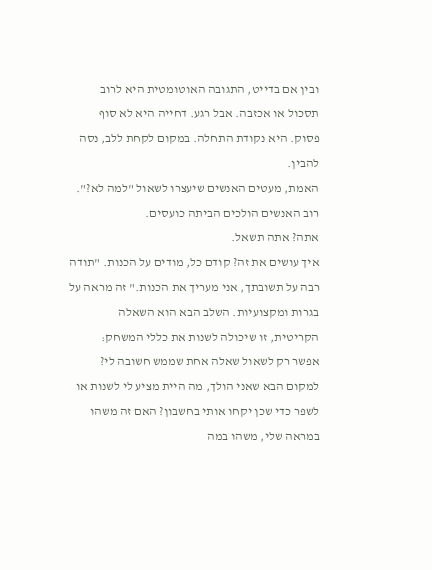ובין אם בדייט, התגובה האוטומטית היא לרוב תסכול או אכזבה. אבל רגע. דחייה היא לא סוף פסוק. היא נקודת התחלה. במקום לקחת ללב, נסה להבין.
האמת, מעטים האנשים שיעצרו לשאול "למה לא?".
רוב האנשים הולכים הביתה כועסים.
אתה? אתה תשאל.
איך עושים את זה? קודם כל, מודים על הכנות. "תודה רבה על תשובתך, אני מעריך את הכנות." זה מראה על בגרות ומקצועיות. השלב הבא הוא השאלה הקריטית, זו שיכולה לשנות את כללי המשחק:
אפשר רק לשאול שאלה אחת שממש חשובה לי? למקום הבא שאני הולך, מה היית מציע לי לשנות או לשפר כדי שכן יקחו אותי בחשבון? האם זה משהו במראה שלי, משהו במה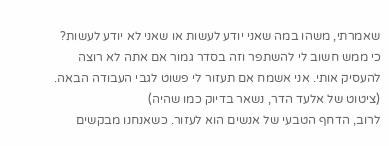שאמרתי, משהו במה שאני יודע לעשות או שאני לא יודע לעשות? כי ממש חשוב לי להשתפר וזה בסדר גמור אם אתה לא רוצה להעסיק אותי. אני אשמח אם תעזור לי פשוט לגבי העבודה הבאה.
(ציטוט של אלעד הדר, נשאר בדיוק כמו שהיה)
לרוב, הדחף הטבעי של אנשים הוא לעזור. כשאנחנו מבקשים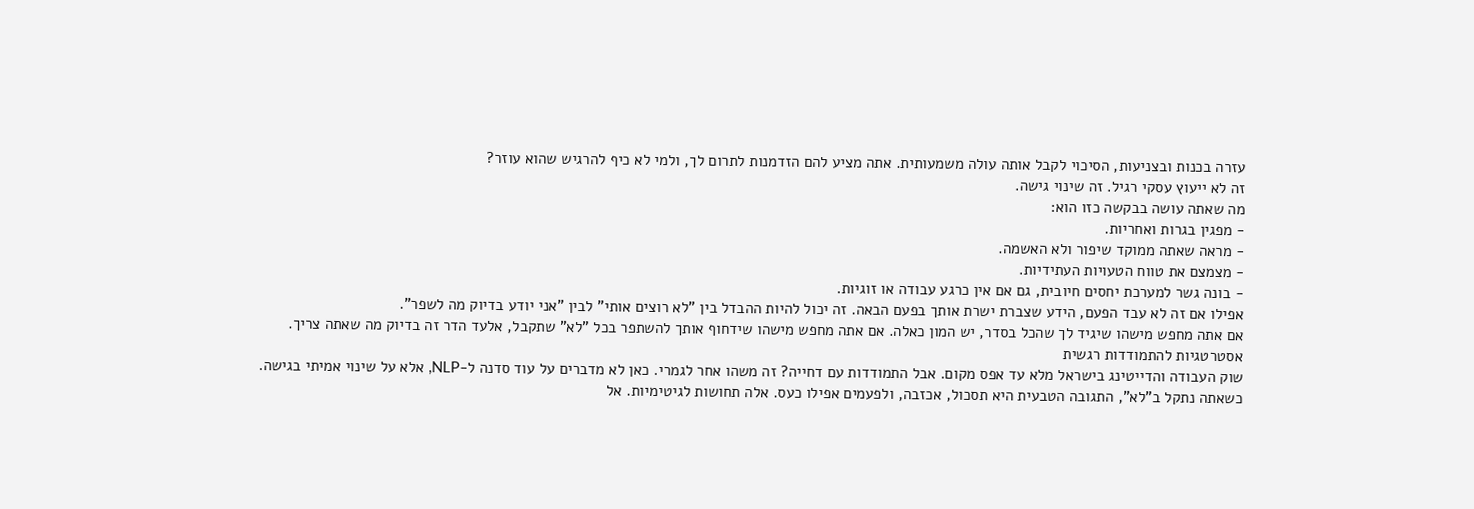עזרה בכנות ובצניעות, הסיכוי לקבל אותה עולה משמעותית. אתה מציע להם הזדמנות לתרום לך, ולמי לא כיף להרגיש שהוא עוזר?
זה לא ייעוץ עסקי רגיל. זה שינוי גישה.
מה שאתה עושה בבקשה כזו הוא:
- מפגין בגרות ואחריות.
- מראה שאתה ממוקד שיפור ולא האשמה.
- מצמצם את טווח הטעויות העתידיות.
- בונה גשר למערכת יחסים חיובית, גם אם אין כרגע עבודה או זוגיות.
אפילו אם זה לא עבד הפעם, הידע שצברת ישרת אותך בפעם הבאה. זה יכול להיות ההבדל בין "לא רוצים אותי" לבין "אני יודע בדיוק מה לשפר".
אם אתה מחפש מישהו שיגיד לך שהכל בסדר, יש המון כאלה. אם אתה מחפש מישהו שידחוף אותך להשתפר בכל "לא" שתקבל, אלעד הדר זה בדיוק מה שאתה צריך.
אסטרטגיות להתמודדות רגשית
שוק העבודה והדייטינג בישראל מלא עד אפס מקום. אבל התמודדות עם דחייה? זה משהו אחר לגמרי. כאן לא מדברים על עוד סדנה ל-NLP, אלא על שינוי אמיתי בגישה.
כשאתה נתקל ב"לא", התגובה הטבעית היא תסכול, אכזבה, ולפעמים אפילו כעס. אלה תחושות לגיטימיות. אל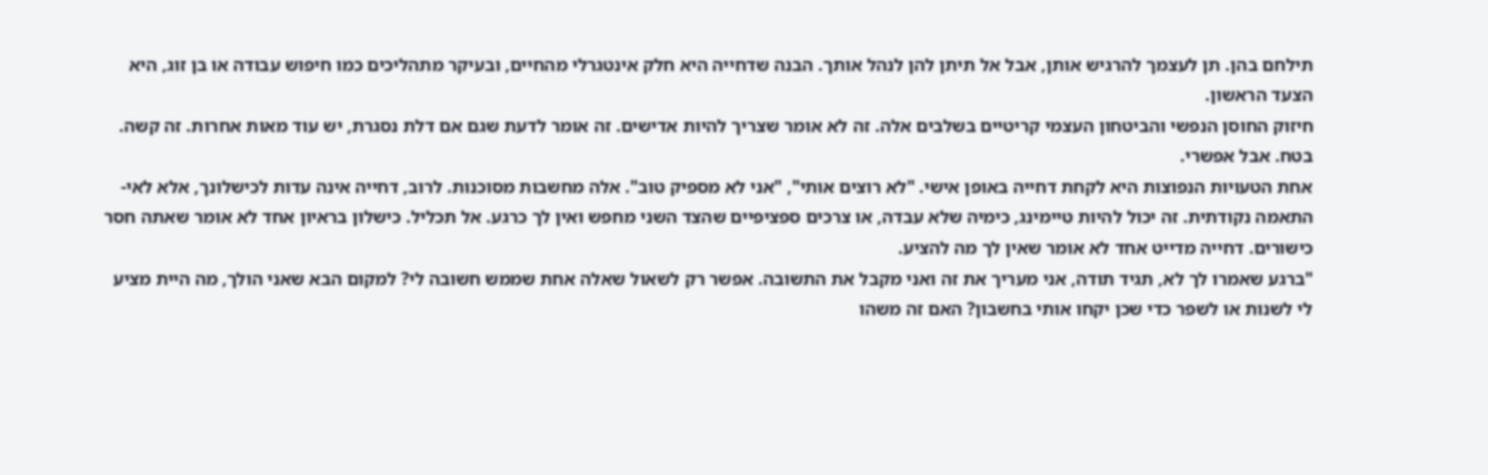תילחם בהן. תן לעצמך להרגיש אותן, אבל אל תיתן להן לנהל אותך. הבנה שדחייה היא חלק אינטגרלי מהחיים, ובעיקר מתהליכים כמו חיפוש עבודה או בן זוג, היא הצעד הראשון.
חיזוק החוסן הנפשי והביטחון העצמי קריטיים בשלבים אלה. זה לא אומר שצריך להיות אדישים. זה אומר לדעת שגם אם דלת נסגרת, יש עוד מאות אחרות. זה קשה. בטח. אבל אפשרי.
אחת הטעויות הנפוצות היא לקחת דחייה באופן אישי. "לא רוצים אותי", "אני לא מספיק טוב". אלה מחשבות מסוכנות. לרוב, דחייה אינה עדות לכישלונך, אלא לאי-התאמה נקודתית. זה יכול להיות טיימינג, כימיה שלא עבדה, או צרכים ספציפיים שהצד השני מחפש ואין לך כרגע. אל תכליל. כישלון בראיון אחד לא אומר שאתה חסר כישורים. דחייה מדייט אחד לא אומר שאין לך מה להציע.
"ברגע שאמרו לך לא, תגיד תודה, אני מעריך את זה ואני מקבל את התשובה. אפשר רק לשאול שאלה אחת שממש חשובה לי? למקום הבא שאני הולך, מה היית מציע לי לשנות או לשפר כדי שכן יקחו אותי בחשבון? האם זה משהו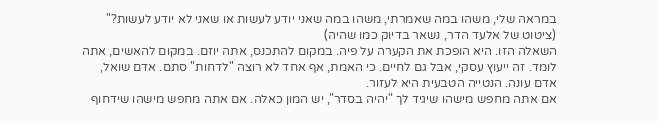במראה שלי, משהו במה שאמרתי, משהו במה שאני יודע לעשות או שאני לא יודע לעשות?" (ציטוט של אלעד הדר, נשאר בדיוק כמו שהיה)
השאלה הזו. היא הופכת את הקערה על פיה. במקום להתכנס, אתה יוזם. במקום להאשים, אתה לומד. זה ייעוץ עסקי, אבל גם לחיים. כי האמת, אף אחד לא רוצה "לדחות" סתם. אדם שואל, אדם עונה. הנטייה הטבעית היא לעזור.
אם אתה מחפש מישהו שיגיד לך "יהיה בסדר", יש המון כאלה. אם אתה מחפש מישהו שידחוף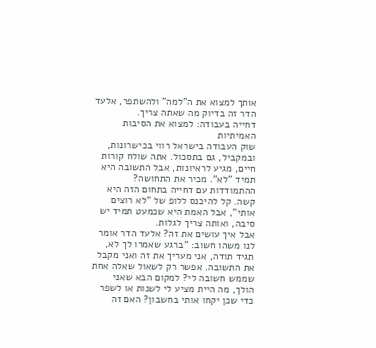אותך למצוא את ה"למה" ולהשתפר, אלעד הדר זה בדיוק מה שאתה צריך.
דחייה בעבודה: למצוא את הסיבות האמיתיות
שוק העבודה בישראל רווי בכישרונות, ובמקביל, גם בתסכול. אתה שולח קורות חיים, מגיע לראיונות, אבל התשובה היא תמיד "לא". מכיר את התחושה? ההתמודדות עם דחייה בתחום הזה היא קשה. קל להיכנס ללופ של "לא רוצים אותי", אבל האמת היא שכמעט תמיד יש סיבה, ואותה צריך לגלות.
אבל איך עושים את זה? אלעד הדר אומר לנו משהו חשוב: "ברגע שאמרו לך לא, תגיד תודה, אני מעריך את זה ואני מקבל את התשובה. אפשר רק לשאול שאלה אחת שממש חשובה לי? למקום הבא שאני הולך, מה היית מציע לי לשנות או לשפר כדי שכן יקחו אותי בחשבון? האם זה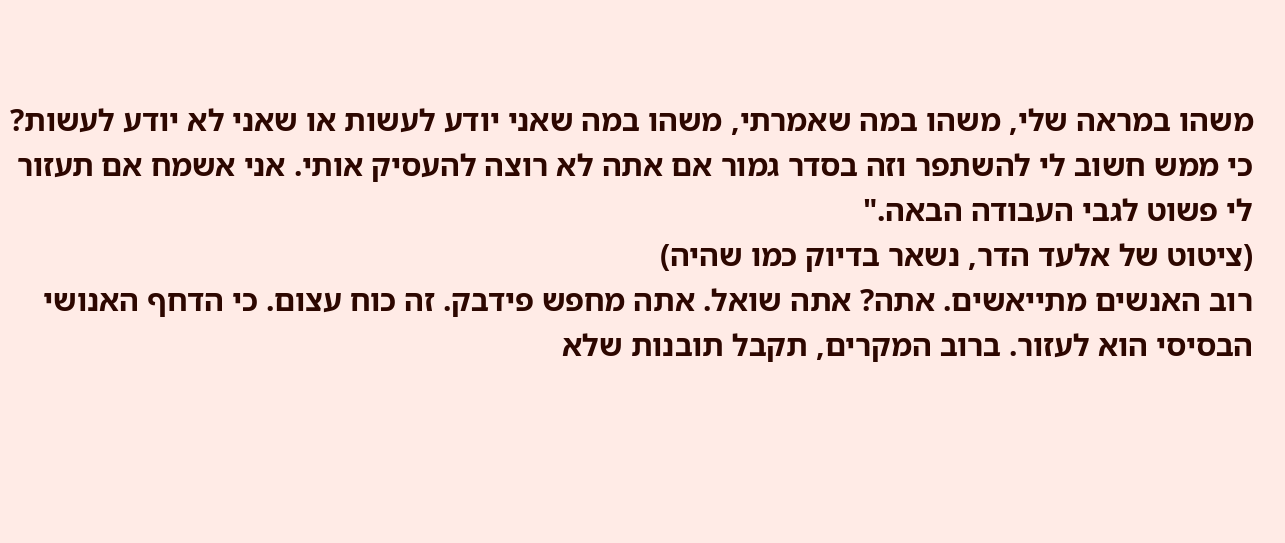משהו במראה שלי, משהו במה שאמרתי, משהו במה שאני יודע לעשות או שאני לא יודע לעשות? כי ממש חשוב לי להשתפר וזה בסדר גמור אם אתה לא רוצה להעסיק אותי. אני אשמח אם תעזור לי פשוט לגבי העבודה הבאה."
(ציטוט של אלעד הדר, נשאר בדיוק כמו שהיה)
רוב האנשים מתייאשים. אתה? אתה שואל. אתה מחפש פידבק. זה כוח עצום. כי הדחף האנושי הבסיסי הוא לעזור. ברוב המקרים, תקבל תובנות שלא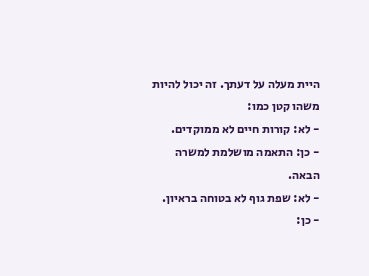היית מעלה על דעתך. זה יכול להיות משהו קטן כמו:
- לא: קורות חיים לא ממוקדים.
- כן: התאמה מושלמת למשרה הבאה.
- לא: שפת גוף לא בטוחה בראיון.
- כן: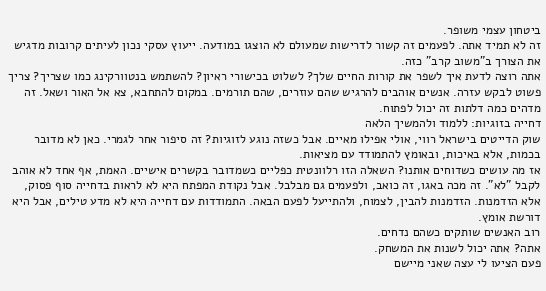ביטחון עצמי משופר.
זה לא תמיד אתה. לפעמים זה קשור לדרישות שמעולם לא הוצגו במודעה. ייעוץ עסקי נכון לעיתים קרובות מדגיש את הצורך ב"משוב קרב" כזה.
אתה רוצה לדעת איך לשפר את קורות החיים שלך? לשלוט בכישורי ראיון? להשתמש בנטוורקינג כמו שצריך? צריך פשוט לבקש עזרה. אנשים אוהבים להרגיש שהם עוזרים, שהם תורמים. במקום להתחבא, צא אל האור ושאל. זה מדהים כמה דלתות זה יכול לפתוח.
דחייה בזוגיות: ללמוד ולהמשיך הלאה
שוק הדייטים בישראל רווי, אולי אפילו מאיים. אבל כשזה נוגע לזוגיות? זה סיפור אחר לגמרי. כאן לא מדובר בכמות, אלא באיכות, ובאומץ להתמודד עם מציאות.
אז מה עושים כשדוחים אותנו? השאלה הזו רלוונטית כפליים כשמדובר בקשרים אישיים. האמת, אף אחד לא אוהב לקבל "לא". זה מכה באגו, זה כואב, ולפעמים גם מבלבל. אבל נקודת המפתח היא לא לראות בדחייה סוף פסוק, אלא הזדמנות. הזדמנות להבין, לצמוח, ולהתייעל לפעם הבאה. התמודדות עם דחייה היא לא מדע טילים, אבל היא דורשת אומץ.
רוב האנשים שותקים כשהם נדחים.
אתה? אתה יכול לשנות את המשחק.
פעם הציעו לי עצה שאני מיישם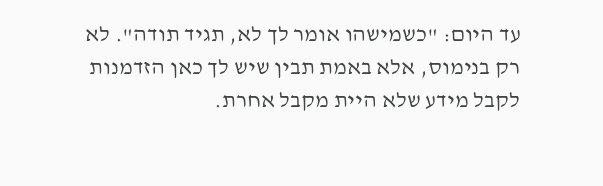עד היום: "כשמישהו אומר לך לא, תגיד תודה". לא רק בנימוס, אלא באמת תבין שיש לך כאן הזדמנות לקבל מידע שלא היית מקבל אחרת.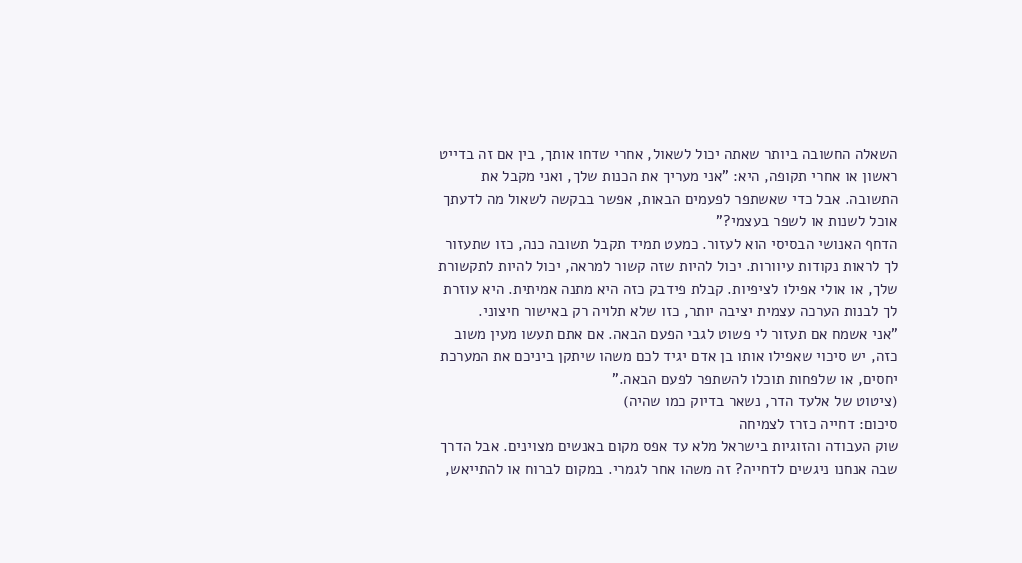השאלה החשובה ביותר שאתה יכול לשאול, אחרי שדחו אותך, בין אם זה בדייט ראשון או אחרי תקופה, היא: "אני מעריך את הכנות שלך, ואני מקבל את התשובה. אבל כדי שאשתפר לפעמים הבאות, אפשר בבקשה לשאול מה לדעתך אוכל לשנות או לשפר בעצמי?"
הדחף האנושי הבסיסי הוא לעזור. כמעט תמיד תקבל תשובה כנה, כזו שתעזור לך לראות נקודות עיוורות. יכול להיות שזה קשור למראה, יכול להיות לתקשורת שלך, או אולי אפילו לציפיות. קבלת פידבק כזה היא מתנה אמיתית. היא עוזרת לך לבנות הערכה עצמית יציבה יותר, כזו שלא תלויה רק באישור חיצוני.
"אני אשמח אם תעזור לי פשוט לגבי הפעם הבאה. אם אתם תעשו מעין משוב כזה, יש סיכוי שאפילו אותו בן אדם יגיד לכם משהו שיתקן ביניכם את המערכת יחסים, או שלפחות תוכלו להשתפר לפעם הבאה."
(ציטוט של אלעד הדר, נשאר בדיוק כמו שהיה)
סיכום: דחייה כזרז לצמיחה
שוק העבודה והזוגיות בישראל מלא עד אפס מקום באנשים מצוינים. אבל הדרך שבה אנחנו ניגשים לדחייה? זה משהו אחר לגמרי. במקום לברוח או להתייאש,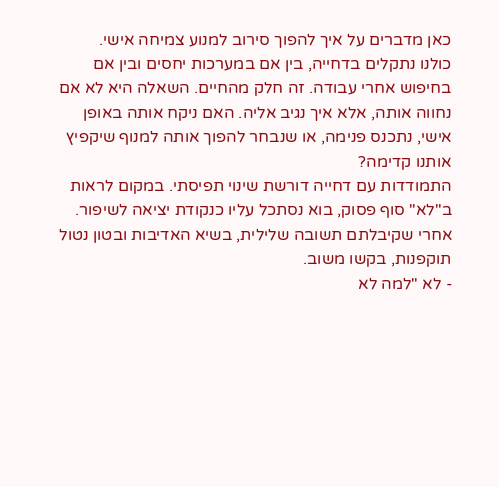כאן מדברים על איך להפוך סירוב למנוע צמיחה אישי.
כולנו נתקלים בדחייה, בין אם במערכות יחסים ובין אם בחיפוש אחרי עבודה. זה חלק מהחיים. השאלה היא לא אם נחווה אותה, אלא איך נגיב אליה. האם ניקח אותה באופן אישי, נתכנס פנימה, או שנבחר להפוך אותה למנוף שיקפיץ אותנו קדימה?
התמודדות עם דחייה דורשת שינוי תפיסתי. במקום לראות ב"לא" סוף פסוק, בוא נסתכל עליו כנקודת יציאה לשיפור. אחרי שקיבלתם תשובה שלילית, בשיא האדיבות ובטון נטול תוקפנות, בקשו משוב.
- לא "למה לא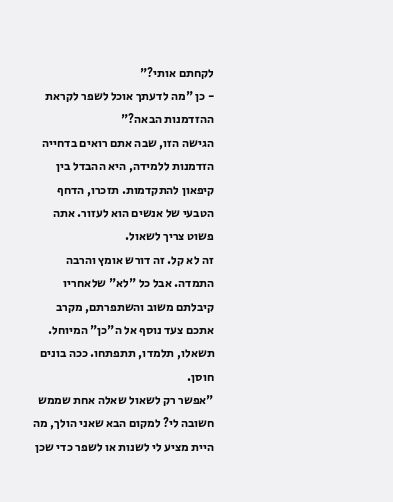לקחתם אותי?"
- כן "מה לדעתך אוכל לשפר לקראת ההזדמנות הבאה?"
הגישה הזו, שבה אתם רואים בדחייה הזדמנות ללמידה, היא ההבדל בין קיפאון להתקדמות. תזכרו, הדחף הטבעי של אנשים הוא לעזור. אתה פשוט צריך לשאול.
זה לא קל. זה דורש אומץ והרבה התמדה. אבל כל "לא" שלאחריו קיבלתם משוב והשתפרתם, מקרב אתכם צעד נוסף אל ה"כן" המיוחל. תשאלו, תלמדו, תתפתחו. ככה בונים חוסן.
"אפשר רק לשאול שאלה אחת שממש חשובה לי? למקום הבא שאני הולך, מה היית מציע לי לשנות או לשפר כדי שכן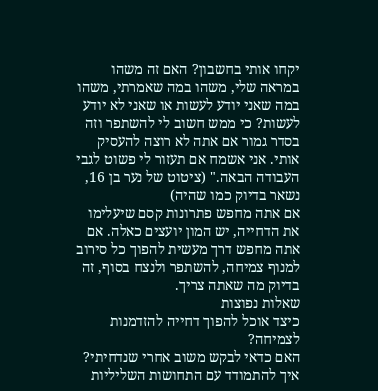יקחו אותי בחשבון? האם זה משהו במראה שלי, משהו במה שאמרתי, משהו במה שאני יודע לעשות או שאני לא יודע לעשות? כי ממש חשוב לי להשתפר וזה בסדר גמור אם אתה לא רוצה להעסיק אותי. אני אשמח אם תעזור לי פשוט לגבי העבודה הבאה." (ציטוט של נער בן 16, נשאר בדיוק כמו שהיה)
אם אתה מחפש פתרונות קסם שיעלימו את הדחייה, יש המון יועצים כאלה. אם אתה מחפש דרך מעשית להפוך כל סירוב למנוף צמיחה, להשתפר ולנצח בסוף, זה בדיוק מה שאתה צריך.
שאלות נפוצות
כיצד אוכל להפוך דחייה להזדמנות לצמיחה?
האם כדאי לבקש משוב אחרי שנדחיתי?
איך להתמודד עם התחושות השליליות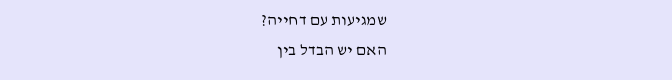שמגיעות עם דחייה?
האם יש הבדל בין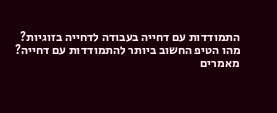התמודדות עם דחייה בעבודה לדחייה בזוגיות?
מהו הטיפ החשוב ביותר להתמודדות עם דחייה?
מאמרים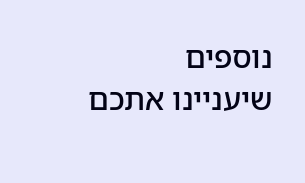נוספים שיעניינו אתכם